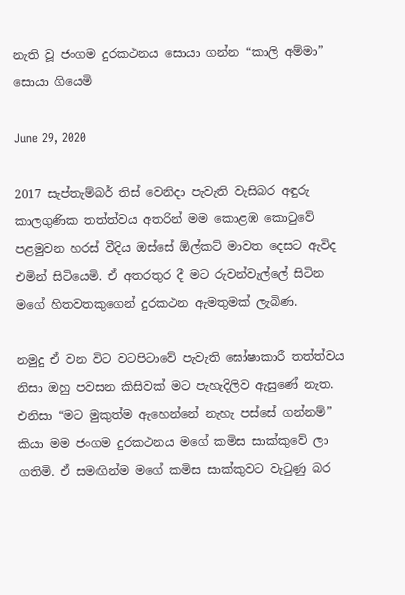නැති වූ ජංගම දුරකථනය සොයා ගන්න “කාලි අම්මා” සොයා ගියෙමි

June 29, 2020

2017 සැප්තැම්බර් තිස් වෙනිදා පැවැති වැසිබර අඳුරු කාලගුණික තත්ත්වය අතරින් මම කොළඹ කොටුවේ පළමුවන හරස් වීදිය ඔස්සේ ඕල්කට් මාවත දෙසට ඇවිද එමින් සිටියෙමි. ඒ අතරතුර දී මට රුවන්වැල්ලේ සිටින මගේ හිතවතකුගෙන් දුරකථන ඇමතුමක් ලැබිණ.

නමුදු ඒ වන විට වටපිටාවේ පැවැති ඝෝෂාකාරී තත්ත්වය නිසා ඔහු පවසන කිසිවක් මට පැහැදිලිව ඇසුණේ නැත. එනිසා “මට මුකුත්ම ඇහෙන්නේ නැහැ පස්සේ ගන්නම්” කියා මම ජංගම දුරකථනය මගේ කමිස සාක්කුවේ ලා ගතිමි. ඒ සමඟින්ම මගේ කමිස සාක්කුවට වැටුණු බර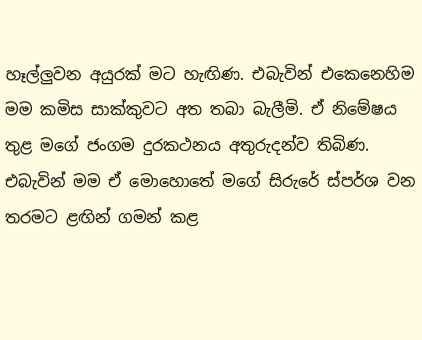හෑල්ලුවන අයුරක් මට හැඟිණ. එබැවින් එකෙනෙහිම මම කමිස සාක්කුවට අත තබා බැලීමි. ඒ නිමේෂය තුළ මගේ ජංගම දුරකථනය අතුරුදන්ව තිබිණ. එබැවින් මම ඒ මොහොතේ මගේ සිරුරේ ස්පර්ශ වන තරමට ළඟින් ගමන් කළ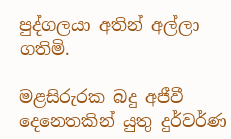පුද්ගලයා අතින් අල්ලා ගතිමි.

මළසිරුරක බදු අජීවී දෙනෙතකින් යුතු දුර්වර්ණ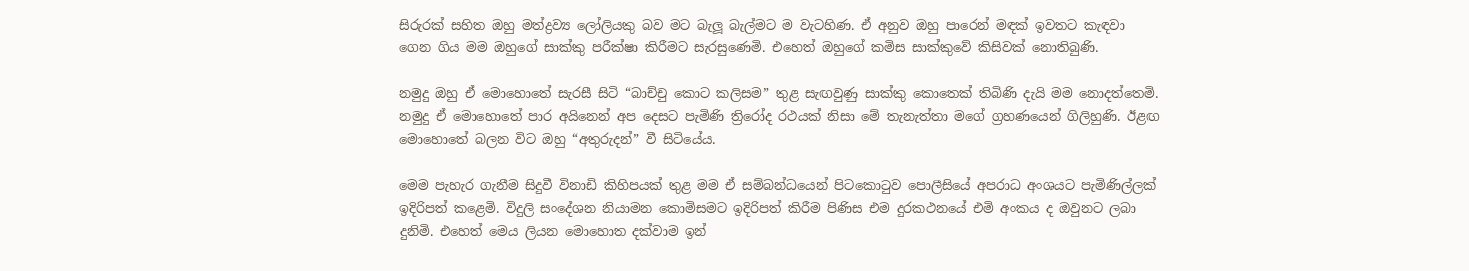සිරුරක් සහිත ඔහු මත්ද්‍රව්‍ය ලෝලියකු බව මට බැලූ බැල්මට ම වැටහිණ. ඒ අනුව ඔහු පාරෙන් මඳක් ඉවතට කැඳවා ගෙන ගිය මම ඔහුගේ සාක්කු පරීක්ෂා කිරීමට සැරසුණෙමි. එහෙත් ඔහුගේ කමිස සාක්කුවේ කිසිවක් නොතිබුණි.

නමුදු ඔහු ඒ මොහොතේ සැරසී සිටි “බාච්චු කොට කලිසම” තුළ සැඟවුණු සාක්කු කොතෙක් තිබිණි දැයි මම නොදත්තෙමි. නමුදු ඒ මොහොතේ පාර අයිනෙන් අප දෙසට පැමිණි ත්‍රිරෝද රථයක් නිසා මේ තැනැත්තා මගේ ග්‍රහණයෙන් ගිලිහුණි. ඊළඟ මොහොතේ බලන විට ඔහු “අතුරුදන්” වී සිටියේය.

මෙම පැහැර ගැනීම සිදුවී විනාඩි කිහිපයක් තුළ මම ඒ සම්බන්ධයෙන් පිටකොටුව පොලීසියේ අපරාධ අංශයට පැමිණිල්ලක් ඉදිරිපත් කළෙමි. විදුලි සංදේශන නියාමන කොමිසමට ඉදිරිපත් කිරීම පිණිස එම දුරකථනයේ එමි අංකය ද ඔවුනට ලබා දුනිමි. එහෙත් මෙය ලියන මොහොත දක්වාම ඉන්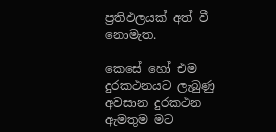ප්‍රතිඵලයක් අත් වී නොමැත.

කෙසේ හෝ එම දුරකථනයට ලැබුණු අවසාන දුරකථන ඇමතුම මට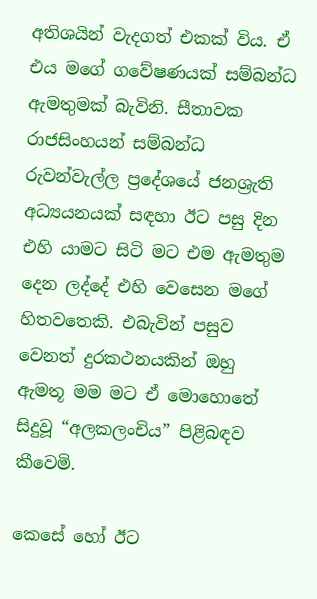අතිශයින් වැදගත් එකක් විය. ඒ එය මගේ ගවේෂණයක් සම්බන්ධ ඇමතුමක් බැවිනි. සීතාවක රාජසිංහයන් සම්බන්ධ රුවන්වැල්ල ප්‍රදේශයේ ජනශ්‍රැති අධ්‍යයනයක් සඳහා ඊට පසු දින එහි යාමට සිටි මට එම ඇමතුම දෙන ලද්දේ එහි වෙසෙන මගේ හිතවතෙකි. එබැවින් පසුව වෙනත් දුරකථනයකින් ඔහු ඇමතූ මම මට ඒ මොහොතේ සිදුවූ “අලකලංචිය” පිළිබඳව කීවෙමි.

කෙසේ හෝ ඊට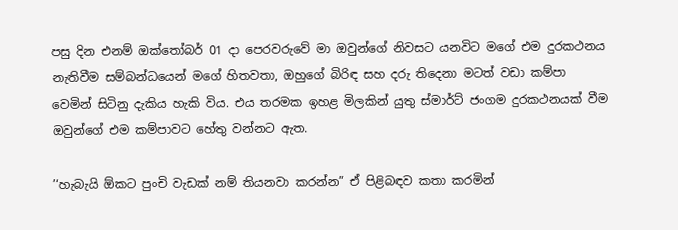පසු දින එනම් ඔක්තෝබර් 01 දා පෙරවරුවේ මා ඔවුන්ගේ නිවසට යනවිට මගේ එම දුරකථනය නැතිවීම සම්බන්ධයෙන් මගේ හිතවතා, ඔහුගේ බිරිඳ සහ දරු තිදෙනා මටත් වඩා කම්පා වෙමින් සිටිනු දැකිය හැකි විය. එය තරමක ඉහළ මිලකින් යුතු ස්මාර්ට් ජංගම දුරකථනයක් වීම ඔවුන්ගේ එම කම්පාවට හේතු වන්නට ඇත.

’‘හැබැයි ඕකට පුංචි වැඩක් නම් තියනවා කරන්න” ඒ පිළිබඳව කතා කරමින්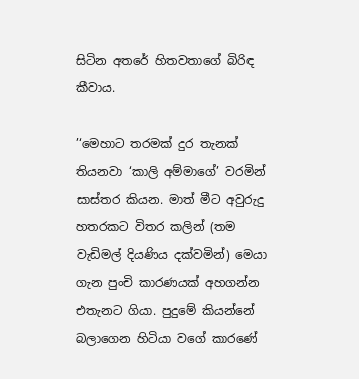සිටින අතරේ හිතවතාගේ බිරිඳ කීවාය.

’‘මෙහාට තරමක් දුර තැනක් තියනවා ‘කාලි අම්මාගේ’ වරමින් සාස්තර කියන. මාත් මීට අවුරුදු හතරකට විතර කලින් (තම වැඩිමල් දියණිය දක්වමින්) මෙයා ගැන පුංචි කාරණයක් අහගන්න එතැනට ගියා. පුදුමේ කියන්නේ බලාගෙන හිටියා වගේ කාරණේ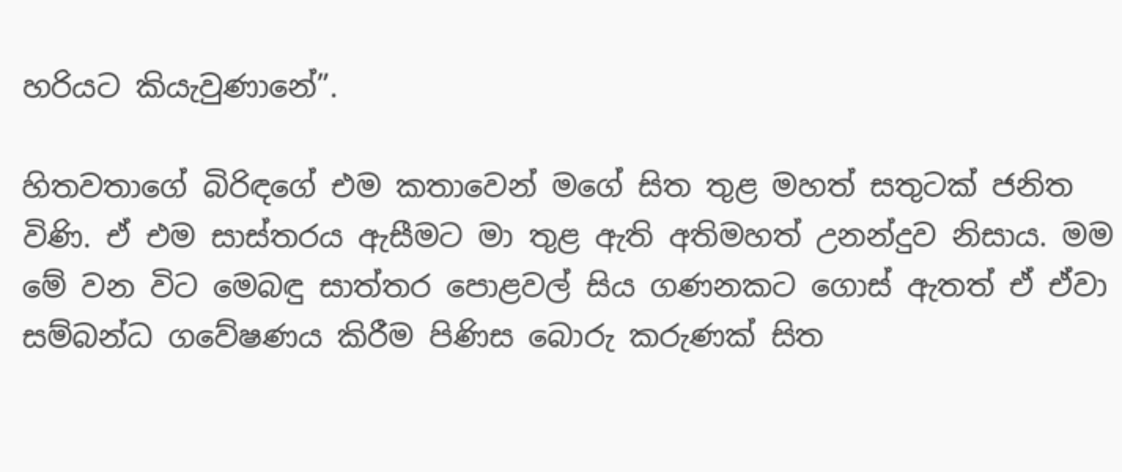හරියට කියැවුණානේ”.

හිතවතාගේ බිරිඳගේ එම කතාවෙන් මගේ සිත තුළ මහත් සතුටක් ජනිත විණි. ඒ එම සාස්තරය ඇසීමට මා තුළ ඇති අතිමහත් උනන්දුව නිසාය. මම මේ වන විට මෙබඳු සාත්තර පොළවල් සිය ගණනකට ගොස් ඇතත් ඒ ඒවා සම්බන්ධ ගවේෂණය කිරීම පිණිස බොරු කරුණක් සිත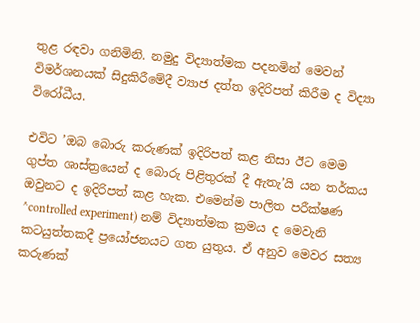තුළ රඳවා ගනිමිනි. නමුදු විද්‍යාත්මක පදනමින් මෙවන් විමර්ශනයක් සිදුකිරීමේදී ව්‍යාජ දත්ත ඉදිරිපත් කිරීම ද විද්‍යා විරෝධීය.

එවිට ’ඔබ බොරු කරුණක් ඉදිරිපත් කළ නිසා ඊට මෙම ගුප්ත ශාස්ත්‍රයෙන් ද බොරු පිළිතුරක් දී ඇතැ’යි යන තර්කය ඔවුනට ද ඉදිරිපත් කළ හැක. එමෙන්ම පාලිත පරීක්ෂණ ^controlled experiment) නම් විද්‍යාත්මක ක්‍රමය ද මෙවැනි කටයුත්තකදී ප්‍රයෝජනයට ගත යුතුය. ඒ අනුව මෙවර සත්‍ය කරුණක්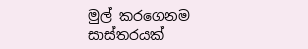මුල් කරගෙනම සාස්තරයක්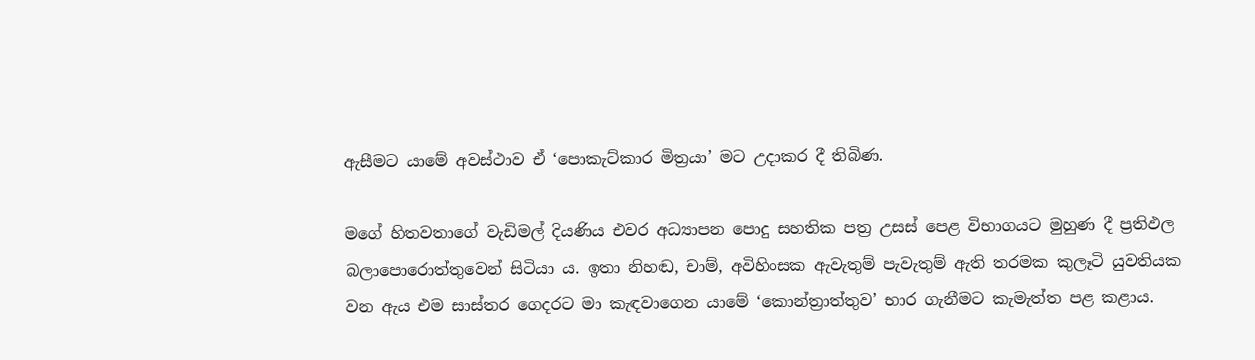ඇසීමට යාමේ අවස්ථාව ඒ ‘පොකැට්කාර මිත්‍රයා’ මට උදාකර දී තිබිණ.

මගේ හිතවතාගේ වැඩිමල් දියණිය එවර අධ්‍යාපන පොදු සහතික පත්‍ර උසස් පෙළ විභාගයට මුහුණ දී ප්‍රතිඵල බලාපොරොත්තුවෙන් සිටියා ය. ඉතා නිහඬ, චාම්, අවිහිංසක ඇවැතුම් පැවැතුම් ඇති තරමක කුලෑටි යුවතියක වන ඇය එම සාස්තර ගෙදරට මා කැඳවාගෙන යාමේ ‘කොන්ත්‍රාත්තුව’ භාර ගැනීමට කැමැත්ත පළ කළාය.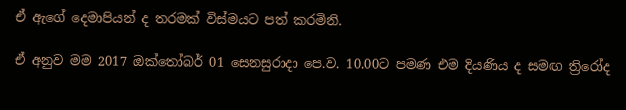ඒ ඇගේ දෙමාපියන් ද තරමක් විස්මයට පත් කරමිනි.

ඒ අනුව මම 2017 ඔක්තෝබර් 01 සෙනසුරාදා පෙ.ව. 10.00ට පමණ එම දියණිය ද සමඟ ත්‍රිරෝද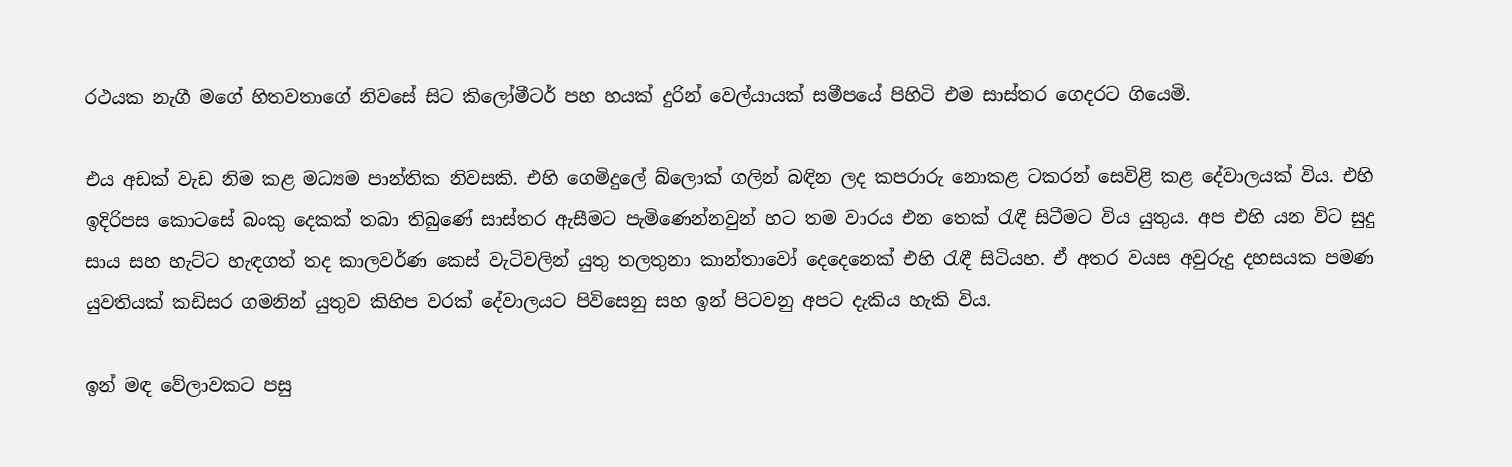රථයක නැගී මගේ හිතවතාගේ නිවසේ සිට කිලෝමීටර් පහ හයක් දුරින් වෙල්යායක් සමීපයේ පිහිටි එම සාස්තර ගෙදරට ගියෙමි.

එය අඩක් වැඩ නිම කළ මධ්‍යම පාන්තික නිවසකි. එහි ගෙමිදුලේ බ්ලොක් ගලින් බඳින ලද කපරාරු නොකළ ටකරන් සෙවිළි කළ දේවාලයක් විය. එහි ඉදිරිපස කොටසේ බංකු දෙකක් තබා තිබුණේ සාස්තර ඇසීමට පැමිණෙන්නවුන් හට තම වාරය එන තෙක් රැඳී සිටීමට විය යුතුය. අප එහි යන විට සුදු සාය සහ හැට්ට හැඳගත් තද කාලවර්ණ කෙස් වැටිවලින් යුතු තලතුනා කාන්තාවෝ දෙදෙනෙක් එහි රැඳී සිටියහ. ඒ අතර වයස අවුරුදු දහසයක පමණ යුවතියක් කඩිසර ගමනින් යුතුව කිහිප වරක් දේවාලයට පිවිසෙනු සහ ඉන් පිටවනු අපට දැකිය හැකි විය.

ඉන් මඳ වේලාවකට පසු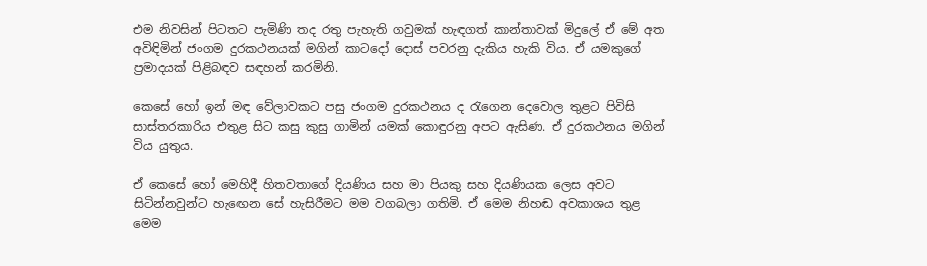එම නිවසින් පිටතට පැමිණි තද රතු පැහැති ගවුමක් හැඳගත් කාන්තාවක් මිදුලේ ඒ මේ අත අවිඳිමින් ජංගම දුරකථනයක් මගින් කාටදෝ දොස් පවරනු දැකිය හැකි විය. ඒ යමකුගේ ප්‍රමාදයක් පිළිබඳව සඳහන් කරමිනි.

කෙසේ හෝ ඉන් මඳ වේලාවකට පසු ජංගම දුරකථනය ද රැගෙන දෙවොල තුළට පිවිසි සාස්තරකාරිය එතුළ සිට කසු කුසු ගාමින් යමක් කොඳුරනු අපට ඇසිණ. ඒ දුරකථනය මගින් විය යුතුය.

ඒ කෙසේ හෝ මෙහිදී හිතවතාගේ දියණිය සහ මා පියකු සහ දියණියක ලෙස අවට සිටින්නවුන්ට හැඟෙන සේ හැසිරීමට මම වගබලා ගතිමි. ඒ මෙම නිහඬ අවකාශය තුළ මෙම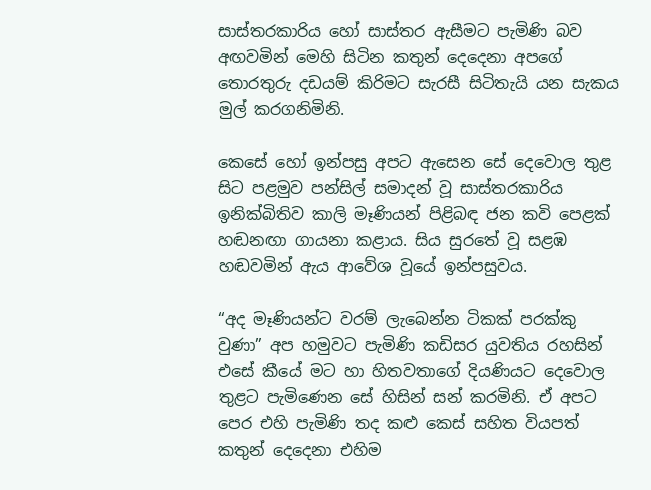සාස්තරකාරිය හෝ සාස්තර ඇසීමට පැමිණි බව අඟවමින් මෙහි සිටින කතුන් දෙදෙනා අපගේ තොරතුරු දඩයම් කිරිමට සැරසී සිටිතැයි යන සැකය මුල් කරගනිමිනි.

කෙසේ හෝ ඉන්පසු අපට ඇසෙන සේ දෙවොල තුළ සිට පළමුව පන්සිල් සමාදන් වූ සාස්තරකාරිය ඉනික්බිතිව කාලි මෑණියන් පිළිබඳ ජන කවි පෙළක් හඬනඟා ගායනා කළාය. සිය සුරතේ වූ සළඹ හඬවමින් ඇය ආවේශ වූයේ ඉන්පසුවය.

“අද මෑණියන්ට වරම් ලැබෙන්න ටිකක් පරක්කු වුණා” අප හමුවට පැමිණි කඩිසර යුවතිය රහසින් එසේ කීයේ මට හා හිතවතාගේ දියණියට දෙවොල තුළට පැමිණෙන සේ හිසින් සන් කරමිනි. ඒ අපට පෙර එහි පැමිණි තද කළු කෙස් සහිත වියපත් කතුන් දෙදෙනා එහිම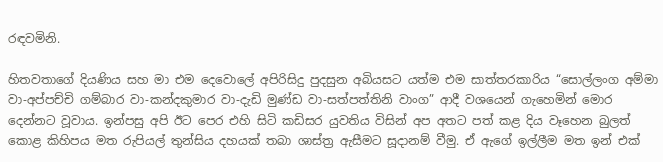රඳවමිනි.

හිතවතාගේ දියණිය සහ මා එම දෙවොලේ අපිරිසිදු පුදසුන අබියසට යත්ම එම සාත්තරකාරිය “සොල්ලංග අම්මා වා-අප්පච්චි ගම්බාර වා-කන්දකුමාර වා-දැඩි මුණ්ඩ වා-සත්පත්තිනි වාංග” ආදී වශයෙන් ගැහෙමින් මොර දෙන්නට වූවාය. ඉන්පසු අපි ඊට පෙර එහි සිටි කඩිසර යුවතිය විසින් අප අතට පත් කළ දිය වෑහෙන බුලත් කොළ කිහිපය මත රුපියල් තුන්සිය දහයක් තබා ශාස්ත්‍ර ඇසීමට සූදානම් වීමු. ඒ ඇගේ ඉල්ලීම මත ඉන් එක්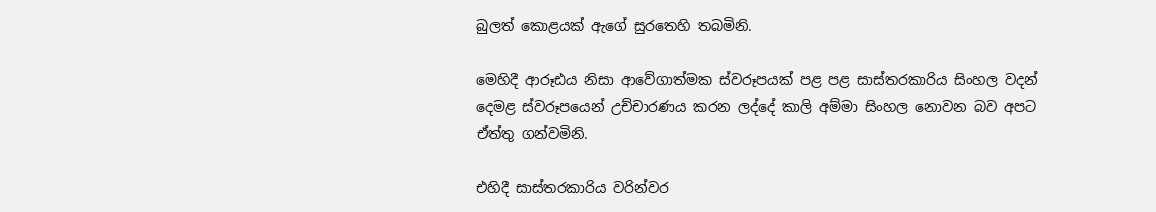බුලත් කොළයක් ඇගේ සුරතෙහි තබමිනි.

මෙහිදී ආරූඪය නිසා ආවේගාත්මක ස්වරූපයක් පළ පළ සාස්තරකාරිය සිංහල වදන් දෙමළ ස්වරූපයෙන් උච්චාරණය කරන ලද්දේ කාලි අම්මා සිංහල නොවන බව අපට ඒත්තු ගන්වමිනි.

එහිදී සාස්තරකාරිය වරින්වර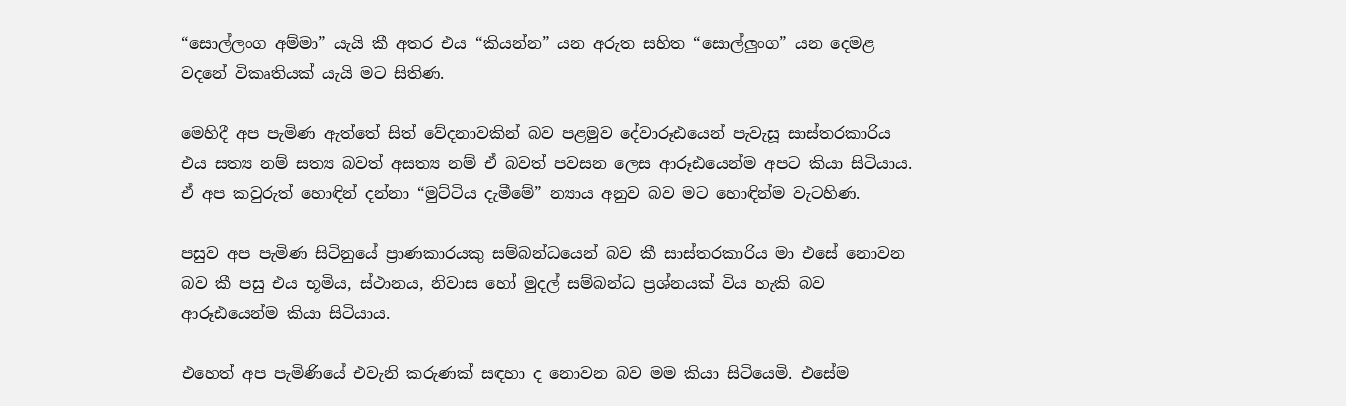“සොල්ලංග අම්මා” යැයි කී අතර එය “කියන්න” යන අරුත සහිත “සොල්ලුංග” යන දෙමළ වදනේ විකෘතියක් යැයි මට සිතිණ.

මෙහිදී අප පැමිණ ඇත්තේ සිත් වේදනාවකින් බව පළමුව දේවාරූඪයෙන් පැවැසූ සාස්තරකාරිය එය සත්‍ය නම් සත්‍ය බවත් අසත්‍ය නම් ඒ බවත් පවසන ලෙස ආරූඪයෙන්ම අපට කියා සිටියාය. ඒ අප කවුරුත් හොඳින් දන්නා “මුට්ටිය දැමීමේ” න්‍යාය අනුව බව මට හොඳින්ම වැටහිණ.

පසුව අප පැමිණ සිටිනුයේ ප්‍රාණකාරයකු සම්බන්ධයෙන් බව කී සාස්තරකාරිය මා එසේ නොවන බව කී පසු එය භූමිය, ස්ථානය, නිවාස හෝ මුදල් සම්බන්ධ ප්‍රශ්නයක් විය හැකි බව ආරූඪයෙන්ම කියා සිටියාය.

එහෙත් අප පැමිණියේ එවැනි කරුණක් සඳහා ද නොවන බව මම කියා සිටියෙමි. එසේම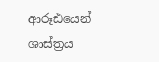ආරූඪයෙන් ශාස්ත්‍රය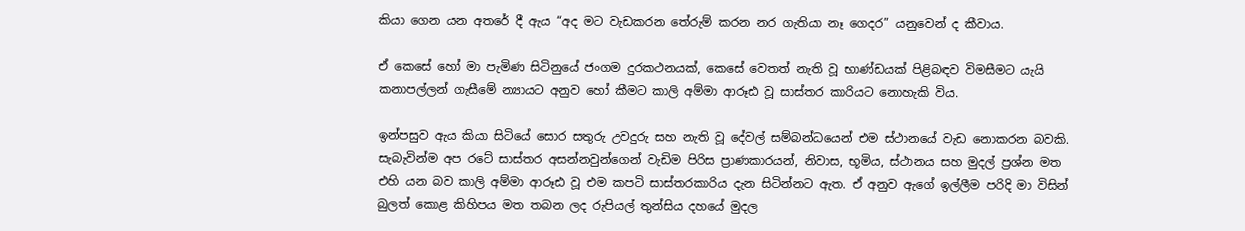කියා ගෙන යන අතරේ දී ඇය “අද මට වැඩකරන තේරුම් කරන නර ගැතියා නෑ ගෙදර” යනුවෙන් ද කීවාය.

ඒ කෙසේ හෝ මා පැමිණ සිටිනුයේ ජංගම දුරකථනයක්, කෙසේ වෙතත් නැති වූ භාණ්ඩයක් පිළිබඳව විමසීමට යැයි කනාපල්ලන් ගැසීමේ න්‍යායට අනුව හෝ කීමට කාලි අම්මා ආරූඪ වූ සාස්තර කාරියට නොහැකි විය.

ඉන්පසුව ඇය කියා සිටියේ සොර සතුරු උවදුරු සහ නැති වූ දේවල් සම්බන්ධයෙන් එම ස්ථානයේ වැඩ නොකරන බවකි. සැබැවින්ම අප රටේ සාස්තර අසන්නවුන්ගෙන් වැඩිම පිරිස ප්‍රාණකාරයන්, නිවාස, භූමිය, ස්ථානය සහ මුදල් ප්‍රශ්න මත එහි යන බව කාලි අම්මා ආරූඪ වූ එම කපටි සාස්තරකාරිය දැන සිටින්නට ඇත. ඒ අනුව ඇගේ ඉල්ලීම පරිදි මා විසින් බුලත් කොළ කිහිපය මත තබන ලද රුපියල් තුන්සිය දහයේ මුදල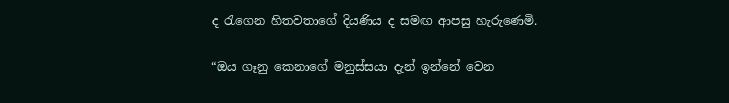ද රැගෙන හිතවතාගේ දියණිය ද සමඟ ආපසු හැරුණෙමි.

“ඔය ගෑනු කෙනාගේ මනුස්සයා දැන් ඉන්නේ වෙන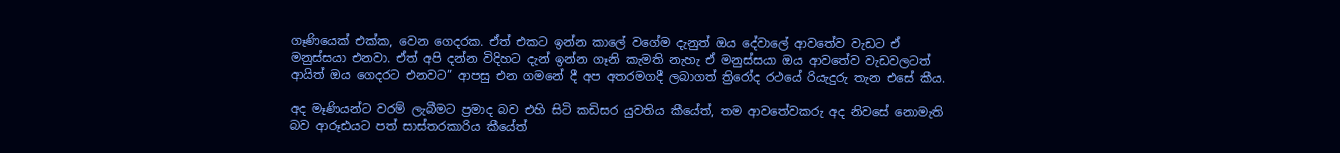ගෑණියෙක් එක්ක, වෙන ගෙදරක. ඒත් එකට ඉන්න කාලේ වගේම දැනුත් ඔය දේවාලේ ආවතේව වැඩට ඒ මනුස්සයා එනවා. ඒත් අපි දන්න විදිහට දැන් ඉන්න ගෑනි කැමති නැහැ ඒ මනුස්සයා ඔය ආවතේව වැඩවලටත් ආයිත් ඔය ගෙදරට එනවට” ආපසු එන ගමනේ දී අප අතරමගදී ලබාගත් ත්‍රිරෝද රථයේ රියැදුරු තැන එසේ කීය.

අද මෑණියන්ට වරම් ලැබීමට ප්‍රමාද බව එහි සිටි කඩිසර යුවතිය කීයේත්, තම ආවතේවකරු අද නිවසේ නොමැති බව ආරූඪයට පත් සාස්තරකාරිය කීයේත්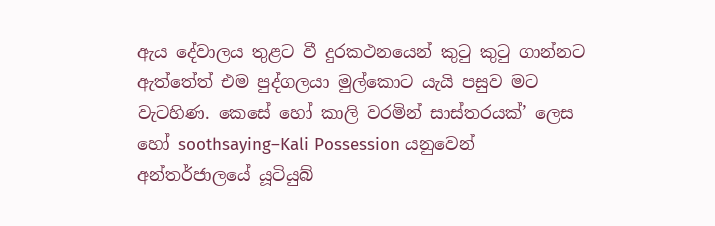ඇය දේවාලය තුළට වී දුරකථනයෙන් කුටු කුටු ගාන්නට ඇත්තේත් එම පුද්ගලයා මුල්කොට යැයි පසුව මට වැටහිණ. කෙසේ හෝ කාලි වරමින් සාස්තරයක්’ ලෙස හෝ soothsaying–Kali Possession යනුවෙන් අන්තර්ජාලයේ යූටියුබ්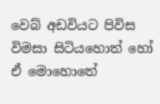වෙබ් අඩවියට පිවිස විමසා සිටියහොත් හෝ ඒ මොහොතේ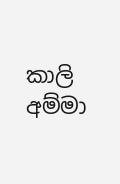කාලි අම්මා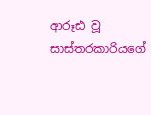ආරූඪ වූ සාස්තරකාරියගේ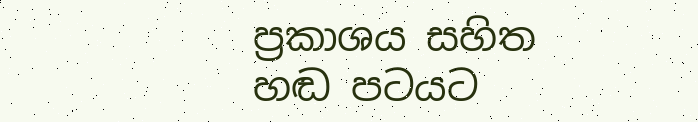ප්‍රකාශය සහිත හඬ පටයට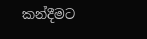කන්දීමට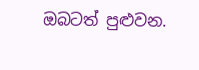ඔබටත් පුළුවන.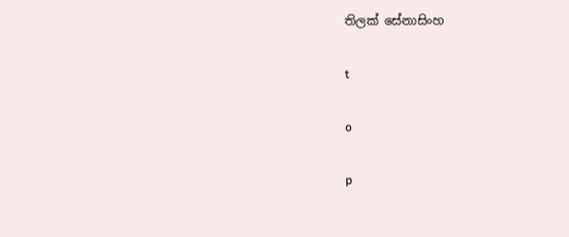තිලක් සේනාසිංහ

t

o

p